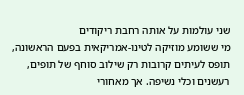שני עולמות על אותה רחבת ריקודים
מי ששומע מוזיקה לטינו-אמריקאית בפעם הראשונה, תופס לעיתים קרובות רק שילוב סוחף של תופים, רעשנים וכלי נשיפה. אך מאחורי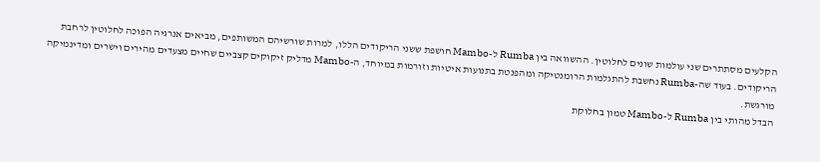הקלעים מסתתרים שני עולמות שונים לחלוטין. ההשוואה בין Rumba ל-Mambo חושפת ששני הריקודים הללו, למרות שורשיהם המשותפים, מביאים אנרגיה הפוכה לחלוטין לרחבת הריקודים. בעוד שה-Rumba נחשבת להתגלמות הרומנטיקה ומהפנטת בתנועות איטיות וזורמות במיוחד, ה-Mambo מדליק זיקוקים קצביים שחיים מצעדים מהירים וישרים ומדינמיקה מורגשת.
הבדל מהותי בין Rumba ל-Mambo טמון בחלוקת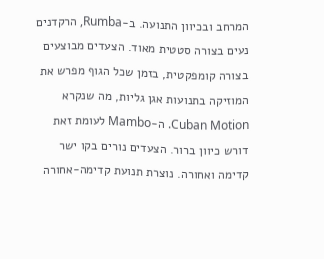המרחב ובכיוון התנועה. ב-Rumba, הרקדנים נעים בצורה סטטית מאוד. הצעדים מבוצעים בצורה קומפקטית, בזמן שכל הגוף מפרש את המוזיקה בתנועות אגן גליות, מה שנקרא Cuban Motion. ה-Mambo לעומת זאת דורש כיוון ברור. הצעדים נורים בקו ישר קדימה ואחורה. נוצרת תנועת קדימה-אחורה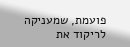פועמת, שמעניקה לריקוד את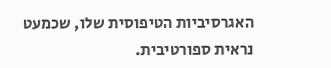האגרסיביות הטיפוסית שלו, שכמעט נראית ספורטיבית.